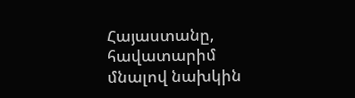Հայաստանը, հավատարիմ մնալով նախկին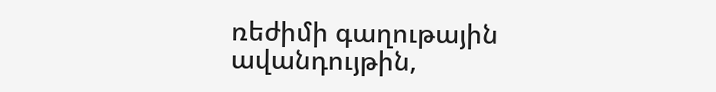ռեժիմի գաղութային ավանդույթին,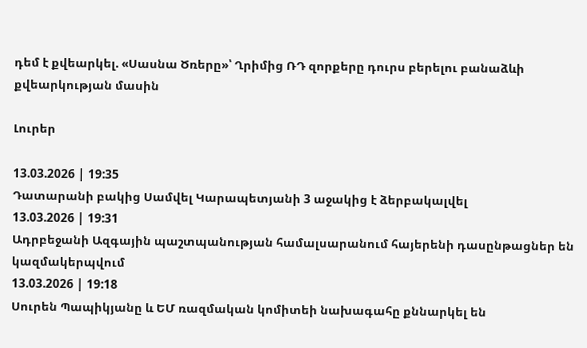դեմ է քվեարկել. «Սասնա Ծռերը»՝ Ղրիմից ՌԴ զորքերը դուրս բերելու բանաձևի քվեարկության մասին

Լուրեր

13.03.2026 | 19:35
Դատարանի բակից Սամվել Կարապետյանի 3 աջակից է ձերբակալվել
13.03.2026 | 19:31
Ադրբեջանի Ազգային պաշտպանության համալսարանում հայերենի դասընթացներ են կազմակերպվում
13.03.2026 | 19:18
Սուրեն Պապիկյանը և ԵՄ ռազմական կոմիտեի նախագահը քննարկել են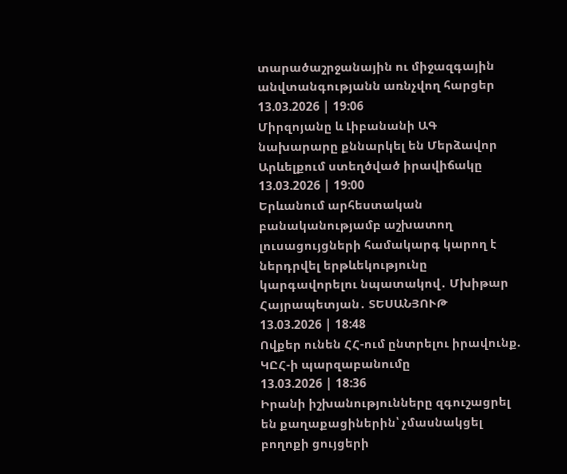տարածաշրջանային ու միջազգային անվտանգությանն առնչվող հարցեր
13.03.2026 | 19:06
Միրզոյանը և Լիբանանի ԱԳ նախարարը քննարկել են Մերձավոր Արևելքում ստեղծված իրավիճակը
13.03.2026 | 19:00
Երևանում արհեստական բանականությամբ աշխատող լուսացույցների համակարգ կարող է ներդրվել երթևեկությունը կարգավորելու նպատակով․ Մխիթար Հայրապետյան․ ՏԵՍԱՆՅՈՒԹ
13.03.2026 | 18:48
Ովքեր ունեն ՀՀ-ում ընտրելու իրավունք. ԿԸՀ-ի պարզաբանումը
13.03.2026 | 18:36
Իրանի իշխանությունները զգուշացրել են քաղաքացիներին՝ չմասնակցել բողոքի ցույցերի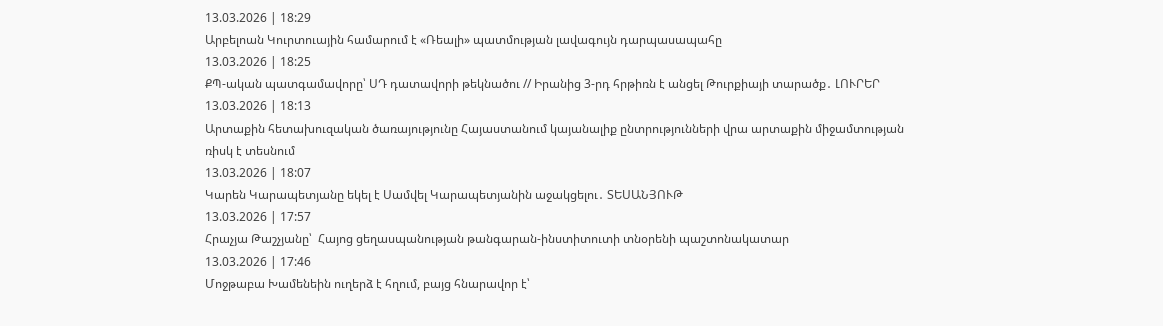13.03.2026 | 18:29
Արբելոան Կուրտուային համարում է «Ռեալի» պատմության լավագույն դարպասապահը
13.03.2026 | 18:25
ՔՊ-ական պատգամավորը՝ ՍԴ դատավորի թեկնածու // Իրանից 3-րդ հրթիռն է անցել Թուրքիայի տարածք․ ԼՈՒՐԵՐ
13.03.2026 | 18:13
Արտաքին հետախուզական ծառայությունը Հայաստանում կայանալիք ընտրությունների վրա արտաքին միջամտության ռիսկ է տեսնում
13.03.2026 | 18:07
Կարեն Կարապետյանը եկել է Սամվել Կարապետյանին աջակցելու․ ՏԵՍԱՆՅՈՒԹ
13.03.2026 | 17:57
Հրաչյա Թաշչյանը՝  Հայոց ցեղասպանության թանգարան-ինստիտուտի տնօրենի պաշտոնակատար
13.03.2026 | 17:46
Մոջթաբա Խամենեին ուղերձ է հղում, բայց հնարավոր է՝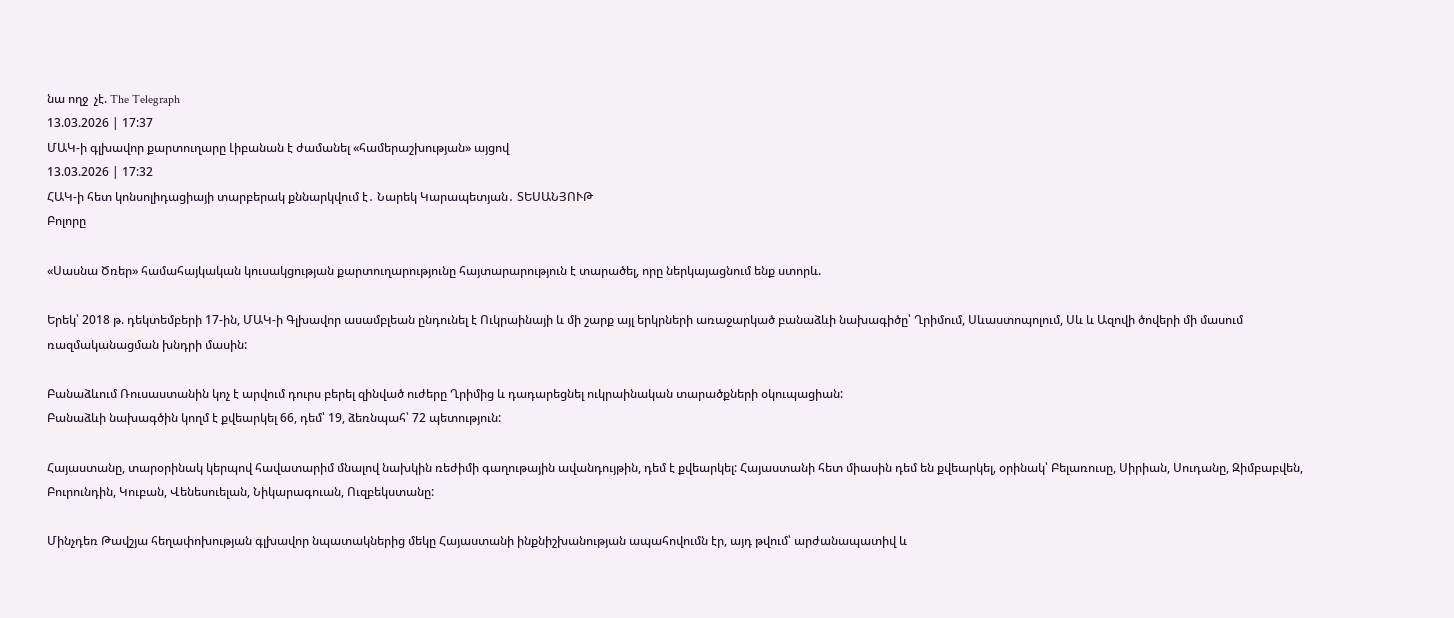նա ողջ  չէ. The Telegraph
13.03.2026 | 17:37
ՄԱԿ-ի գլխավոր քարտուղարը Լիբանան է ժամանել «համերաշխության» այցով
13.03.2026 | 17:32
ՀԱԿ-ի հետ կոնսոլիդացիայի տարբերակ քննարկվում է․ Նարեկ Կարապետյան․ ՏԵՍԱՆՅՈՒԹ
Բոլորը

«Սասնա Ծռեր» համահայկական կուսակցության քարտուղարությունը հայտարարություն է տարածել, որը ներկայացնում ենք ստորև.

Երեկ՝ 2018 թ. դեկտեմբերի 17-ին, ՄԱԿ-ի Գլխավոր ասամբլեան ընդունել է Ուկրաինայի և մի շարք այլ երկրների առաջարկած բանաձևի նախագիծը՝ Ղրիմում, Սևաստոպոլում, Սև և Ազովի ծովերի մի մասում ռազմականացման խնդրի մասին:

Բանաձևում Ռուսաստանին կոչ է արվում դուրս բերել զինված ուժերը Ղրիմից և դադարեցնել ուկրաինական տարածքների օկուպացիան:
Բանաձևի նախագծին կողմ է քվեարկել 66, դեմ՝ 19, ձեռնպահ՝ 72 պետություն:

Հայաստանը, տարօրինակ կերպով հավատարիմ մնալով նախկին ռեժիմի գաղութային ավանդույթին, դեմ է քվեարկել: Հայաստանի հետ միասին դեմ են քվեարկել, օրինակ՝ Բելառուսը, Սիրիան, Սուդանը, Զիմբաբվեն, Բուրունդին, Կուբան, Վենեսուելան, Նիկարագուան, Ուզբեկստանը:

Մինչդեռ Թավշյա հեղափոխության գլխավոր նպատակներից մեկը Հայաստանի ինքնիշխանության ապահովումն էր, այդ թվում՝ արժանապատիվ և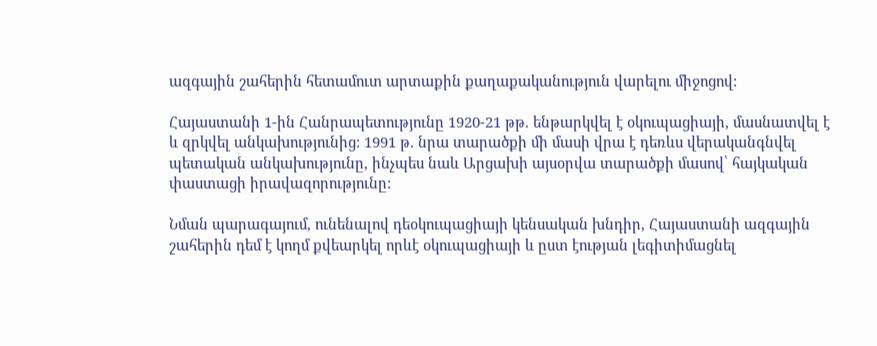ազգային շահերին հետամուտ արտաքին քաղաքականություն վարելու միջոցով:

Հայաստանի 1-ին Հանրապետությունը 1920-21 թթ. ենթարկվել է օկուպացիայի, մասնատվել է և զրկվել անկախությունից: 1991 թ. նրա տարածքի մի մասի վրա է դեռևս վերականգնվել պետական անկախությունը, ինչպես նաև Արցախի այսօրվա տարածքի մասով՝ հայկական փաստացի իրավազորությունը:

Նման պարագայում, ունենալով դեօկուպացիայի կենսական խնդիր, Հայաստանի ազգային շահերին դեմ է կողմ քվեարկել որևէ օկուպացիայի և ըստ էության լեգիտիմացնել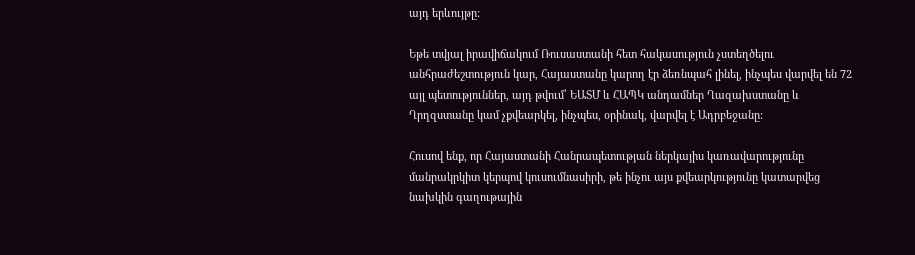այդ երևույթը:

Եթե տվյալ իրավիճակում Ռուսաստանի հետ հակասություն չստեղծելու անհրաժեշտություն կար, Հայաստանը կարող էր ձեռնպահ լինել, ինչպես վարվել են 72 այլ պետություններ, այդ թվում՝ ԵԱՏՄ և ՀԱՊԿ անդամներ Ղազախստանը և Ղրղզստանը կամ չքվեարկել, ինչպես, օրինակ, վարվել է Ադրբեջանը:

Հուսով ենք, որ Հայաստանի Հանրապետության ներկայիս կառավարությունը մանրակրկիտ կերպով կուսումնասիրի, թե ինչու այս քվեարկությունը կատարվեց նախկին գաղութային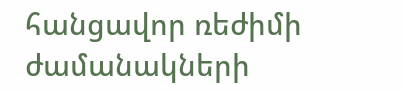հանցավոր ռեժիմի ժամանակների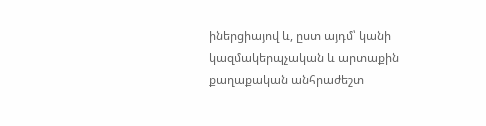իներցիայով և, ըստ այդմ՝ կանի կազմակերպչական և արտաքին քաղաքական անհրաժեշտ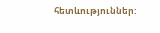հետևություններ: